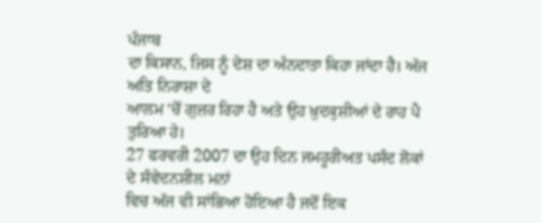ਪੰਜਾਬ
ਦਾ ਕਿਸਾਨ, ਜਿਸ ਨੂੰ ਦੇਸ਼ ਦਾ ਅੰਨਦਾਤਾ ਕਿਹਾ ਜਾਂਦਾ ਹੈ। ਅੱਜ ਅਤਿ ਨਿਰਾਸ਼ਾ ਦੇ
ਆਲਮ 'ਚੋਂ ਗੁਜ਼ਰ ਰਿਹਾ ਹੈ ਅਤੇ ਉਹ ਖ਼ੁਦਕੁਸ਼ੀਆਂ ਦੇ ਰਾਹ ਪੈ ਤੁਰਿਆ ਹੇ।
27 ਫਰਵਰੀ 2007 ਦਾ ਉਹ ਦਿਨ ਜਮਹੂਰੀਅਤ ਪਸੰਦ ਲੋਕਾਂ ਦੇ ਸੰਵੇਦਨਸ਼ੀਲ ਮਨਾਂ
ਵਿਚ ਅੱਜ ਵੀ ਸਾਂਭਿਆ ਹੋਇਆ ਹੈ ਜਦੋਂ ਇਕ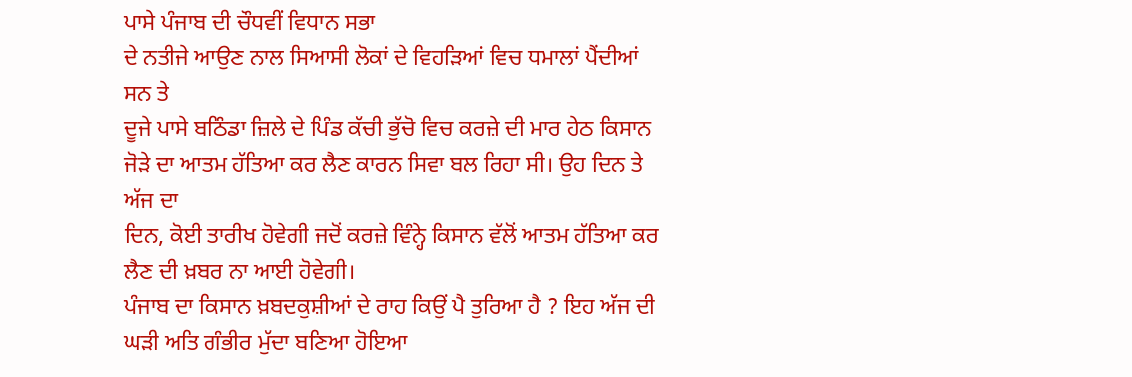ਪਾਸੇ ਪੰਜਾਬ ਦੀ ਚੌਧਵੀਂ ਵਿਧਾਨ ਸਭਾ
ਦੇ ਨਤੀਜੇ ਆਉਣ ਨਾਲ ਸਿਆਸੀ ਲੋਕਾਂ ਦੇ ਵਿਹੜਿਆਂ ਵਿਚ ਧਮਾਲਾਂ ਪੈਂਦੀਆਂ ਸਨ ਤੇ
ਦੂਜੇ ਪਾਸੇ ਬਠਿੰਡਾ ਜ਼ਿਲੇ ਦੇ ਪਿੰਡ ਕੱਚੀ ਭੁੱਚੋ ਵਿਚ ਕਰਜ਼ੇ ਦੀ ਮਾਰ ਹੇਠ ਕਿਸਾਨ
ਜੋੜੇ ਦਾ ਆਤਮ ਹੱਤਿਆ ਕਰ ਲੈਣ ਕਾਰਨ ਸਿਵਾ ਬਲ ਰਿਹਾ ਸੀ। ਉਹ ਦਿਨ ਤੇ ਅੱਜ ਦਾ
ਦਿਨ, ਕੋਈ ਤਾਰੀਖ ਹੋਵੇਗੀ ਜਦੋਂ ਕਰਜ਼ੇ ਵਿੰਨ੍ਹੇ ਕਿਸਾਨ ਵੱਲੋਂ ਆਤਮ ਹੱਤਿਆ ਕਰ
ਲੈਣ ਦੀ ਖ਼ਬਰ ਨਾ ਆਈ ਹੋਵੇਗੀ।
ਪੰਜਾਬ ਦਾ ਕਿਸਾਨ ਖ਼ਬਦਕੁਸ਼ੀਆਂ ਦੇ ਰਾਹ ਕਿਉਂ ਪੈ ਤੁਰਿਆ ਹੈ ? ਇਹ ਅੱਜ ਦੀ
ਘੜੀ ਅਤਿ ਗੰਭੀਰ ਮੁੱਦਾ ਬਣਿਆ ਹੋਇਆ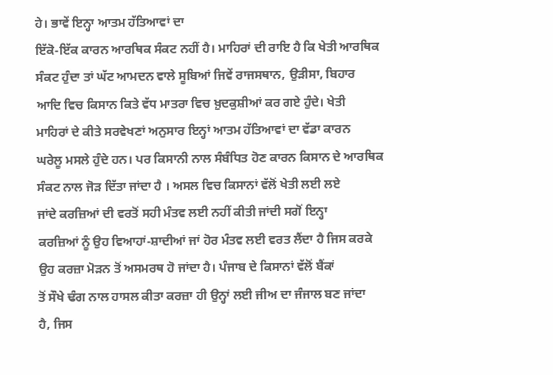ਹੇ। ਭਾਵੇਂ ਇਨ੍ਹਾ ਆਤਮ ਹੱਤਿਆਵਾਂ ਦਾ
ਇੱਕੋ-ਇੱਕ ਕਾਰਨ ਆਰਥਿਕ ਸੰਕਟ ਨਹੀਂ ਹੈ। ਮਾਹਿਰਾਂ ਦੀ ਰਾਇ ਹੈ ਕਿ ਖੇਤੀ ਆਰਥਿਕ
ਸੰਕਟ ਹੁੰਦਾ ਤਾਂ ਘੱਟ ਆਮਦਨ ਵਾਲੇ ਸੂਬਿਆਂ ਜਿਵੇਂ ਰਾਜਸਥਾਨ, ਉੜੀਸਾ, ਬਿਹਾਰ
ਆਦਿ ਵਿਚ ਕਿਸਾਨ ਕਿਤੇ ਵੱਧ ਮਾਤਰਾ ਵਿਚ ਖ਼ੁਦਕੁਸ਼ੀਆਂ ਕਰ ਗਏ ਹੁੰਦੇ। ਖੇਤੀ
ਮਾਹਿਰਾਂ ਦੇ ਕੀਤੇ ਸਰਵੇਖਣਾਂ ਅਨੁਸਾਰ ਇਨ੍ਹਾਂ ਆਤਮ ਹੱਤਿਆਵਾਂ ਦਾ ਵੱਡਾ ਕਾਰਨ
ਘਰੇਲੂ ਮਸਲੇ ਹੁੰਦੇ ਹਨ। ਪਰ ਕਿਸਾਨੀ ਨਾਲ ਸੰਬੰਧਿਤ ਹੋਣ ਕਾਰਨ ਕਿਸਾਨ ਦੇ ਆਰਥਿਕ
ਸੰਕਟ ਨਾਲ ਜੋੜ ਦਿੱਤਾ ਜਾਂਦਾ ਹੈ । ਅਸਲ ਵਿਚ ਕਿਸਾਨਾਂ ਵੱਲੋਂ ਖੇਤੀ ਲਈ ਲਏ
ਜਾਂਦੇ ਕਰਜ਼ਿਆਂ ਦੀ ਵਰਤੋਂ ਸਹੀ ਮੰਤਵ ਲਈ ਨਹੀਂ ਕੀਤੀ ਜਾਂਦੀ ਸਗੋਂ ਇਨ੍ਹਾ
ਕਰਜ਼ਿਆਂ ਨੂੰ ਉਹ ਵਿਆਹਾਂ-ਸ਼ਾਦੀਆਂ ਜਾਂ ਹੋਰ ਮੰਤਵ ਲਈ ਵਰਤ ਲੈਂਦਾ ਹੈ ਜਿਸ ਕਰਕੇ
ਉਹ ਕਰਜ਼ਾ ਮੋੜਨ ਤੋਂ ਅਸਮਰਥ ਹੋ ਜਾਂਦਾ ਹੈ। ਪੰਜਾਬ ਦੇ ਕਿਸਾਨਾਂ ਵੱਲੋਂ ਬੈਂਕਾਂ
ਤੋਂ ਸੌਖੇ ਢੰਗ ਨਾਲ ਹਾਸਲ ਕੀਤਾ ਕਰਜ਼ਾ ਹੀ ਉਨ੍ਹਾਂ ਲਈ ਜੀਅ ਦਾ ਜੰਜਾਲ ਬਣ ਜਾਂਦਾ
ਹੈ, ਜਿਸ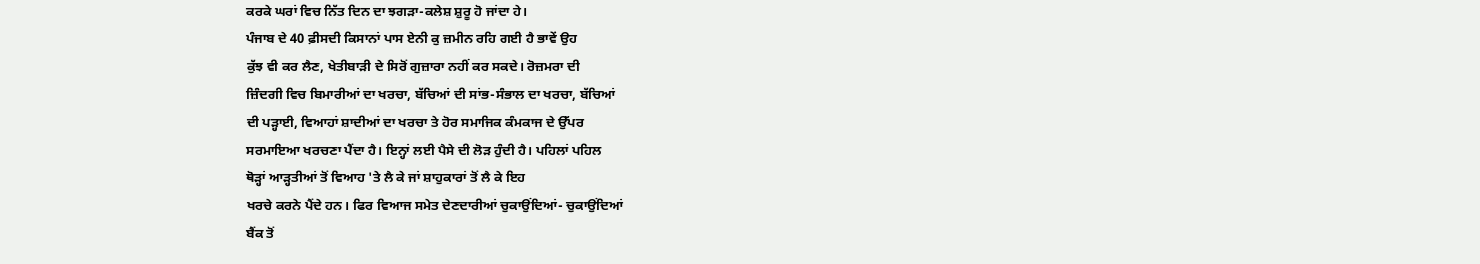ਕਰਕੇ ਘਰਾਂ ਵਿਚ ਨਿੱਤ ਦਿਨ ਦਾ ਝਗੜਾ-ਕਲੇਸ਼ ਸ਼ੁਰੂ ਹੋ ਜਾਂਦਾ ਹੇ।
ਪੰਜਾਬ ਦੇ 40 ਫ਼ੀਸਦੀ ਕਿਸਾਨਾਂ ਪਾਸ ਏਨੀ ਕੁ ਜ਼ਮੀਨ ਰਹਿ ਗਈ ਹੈ ਭਾਵੇਂ ਉਹ
ਕੁੱਝ ਵੀ ਕਰ ਲੈਣ, ਖੇਤੀਬਾੜੀ ਦੇ ਸਿਰੋਂ ਗੁਜ਼ਾਰਾ ਨਹੀਂ ਕਰ ਸਕਦੇ। ਰੋਜ਼ਮਰਾ ਦੀ
ਜ਼ਿੰਦਗੀ ਵਿਚ ਬਿਮਾਰੀਆਂ ਦਾ ਖਰਚਾ, ਬੱਚਿਆਂ ਦੀ ਸਾਂਭ-ਸੰਭਾਲ ਦਾ ਖਰਚਾ, ਬੱਚਿਆਂ
ਦੀ ਪੜ੍ਹਾਈ, ਵਿਆਹਾਂ ਸ਼ਾਦੀਆਂ ਦਾ ਖਰਚਾ ਤੇ ਹੋਰ ਸਮਾਜਿਕ ਕੰਮਕਾਜ ਦੇ ਉੱਪਰ
ਸਰਮਾਇਆ ਖਰਚਣਾ ਪੈਂਦਾ ਹੈ। ਇਨ੍ਹਾਂ ਲਈ ਪੈਸੇ ਦੀ ਲੋੜ ਹੁੰਦੀ ਹੈ। ਪਹਿਲਾਂ ਪਹਿਲ
ਥੋੜ੍ਹਾਂ ਆੜ੍ਹਤੀਆਂ ਤੋਂ ਵਿਆਹ 'ਤੇ ਲੈ ਕੇ ਜਾਂ ਸ਼ਾਹੁਕਾਰਾਂ ਤੋਂ ਲੈ ਕੇ ਇਹ
ਖਰਚੇ ਕਰਨੇ ਪੈਂਦੇ ਹਨ। ਫਿਰ ਵਿਆਜ ਸਮੇਤ ਦੇਣਦਾਰੀਆਂ ਚੁਕਾਉਂਦਿਆਂ- ਚੁਕਾਉਂਦਿਆਂ
ਬੈਂਕ ਤੋਂ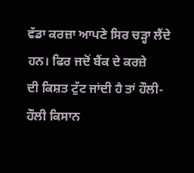ਵੱਡਾ ਕਰਜ਼ਾ ਆਪਣੇ ਸਿਰ ਚੜ੍ਹਾ ਲੈਂਦੇ ਹਨ। ਫਿਰ ਜਦੋਂ ਬੈਂਕ ਦੇ ਕਰਜ਼ੇ
ਦੀ ਕਿਸ਼ਤ ਟੁੱਟ ਜਾਂਦੀ ਹੈ ਤਾਂ ਹੌਲੀ-ਹੌਲੀ ਕਿਸਾਨ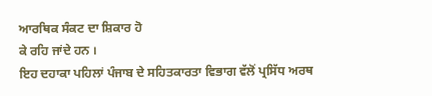ਆਰਥਿਕ ਸੰਕਟ ਦਾ ਸ਼ਿਕਾਰ ਹੋ
ਕੇ ਰਹਿ ਜਾਂਦੇ ਹਨ ।
ਇਹ ਦਹਾਕਾ ਪਹਿਲਾਂ ਪੰਜਾਬ ਦੇ ਸਹਿਤਕਾਰਤਾ ਵਿਭਾਗ ਵੱਲੋਂ ਪ੍ਰਸਿੱਧ ਅਰਥ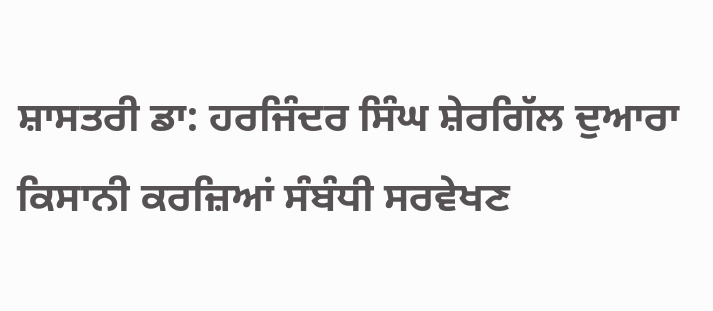ਸ਼ਾਸਤਰੀ ਡਾ: ਹਰਜਿੰਦਰ ਸਿੰਘ ਸ਼ੇਰਗਿੱਲ ਦੁਆਰਾ ਕਿਸਾਨੀ ਕਰਜ਼ਿਆਂ ਸੰਬੰਧੀ ਸਰਵੇਖਣ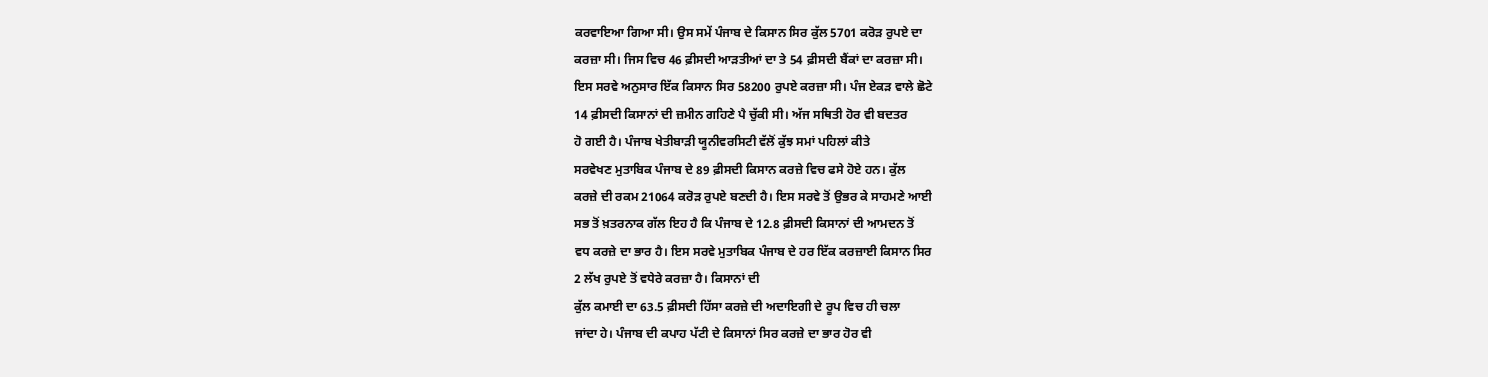ਕਰਵਾਇਆ ਗਿਆ ਸੀ। ਉਸ ਸਮੇਂ ਪੰਜਾਬ ਦੇ ਕਿਸਾਨ ਸਿਰ ਕੁੱਲ 5701 ਕਰੋੜ ਰੁਪਏ ਦਾ
ਕਰਜ਼ਾ ਸੀ। ਜਿਸ ਵਿਚ 46 ਫ਼ੀਸਦੀ ਆੜਤੀਆਂ ਦਾ ਤੇ 54 ਫ਼ੀਸਦੀ ਬੈਂਕਾਂ ਦਾ ਕਰਜ਼ਾ ਸੀ।
ਇਸ ਸਰਵੇ ਅਨੁਸਾਰ ਇੱਕ ਕਿਸਾਨ ਸਿਰ 58200 ਰੁਪਏ ਕਰਜ਼ਾ ਸੀ। ਪੰਜ ਏਕੜ ਵਾਲੇ ਛੋਟੇ
14 ਫ਼ੀਸਦੀ ਕਿਸਾਨਾਂ ਦੀ ਜ਼ਮੀਨ ਗਹਿਣੇ ਪੈ ਚੁੱਕੀ ਸੀ। ਅੱਜ ਸਥਿਤੀ ਹੋਰ ਵੀ ਬਦਤਰ
ਹੋ ਗਈ ਹੈ। ਪੰਜਾਬ ਖੇਤੀਬਾੜੀ ਯੂਨੀਵਰਸਿਟੀ ਵੱਲੋਂ ਕੁੱਝ ਸਮਾਂ ਪਹਿਲਾਂ ਕੀਤੇ
ਸਰਵੇਖਣ ਮੁਤਾਬਿਕ ਪੰਜਾਬ ਦੇ 89 ਫ਼ੀਸਦੀ ਕਿਸਾਨ ਕਰਜ਼ੇ ਵਿਚ ਫਸੇ ਹੋਏ ਹਨ। ਕੁੱਲ
ਕਰਜ਼ੇ ਦੀ ਰਕਮ 21064 ਕਰੋੜ ਰੁਪਏ ਬਣਦੀ ਹੈ। ਇਸ ਸਰਵੇ ਤੋਂ ਉਭਰ ਕੇ ਸਾਹਮਣੇ ਆਈ
ਸਭ ਤੋਂ ਖ਼ਤਰਨਾਕ ਗੱਲ ਇਹ ਹੈ ਕਿ ਪੰਜਾਬ ਦੇ 12.8 ਫ਼ੀਸਦੀ ਕਿਸਾਨਾਂ ਦੀ ਆਮਦਨ ਤੋਂ
ਵਧ ਕਰਜ਼ੇ ਦਾ ਭਾਰ ਹੈ। ਇਸ ਸਰਵੇ ਮੁਤਾਬਿਕ ਪੰਜਾਬ ਦੇ ਹਰ ਇੱਕ ਕਰਜ਼ਾਈ ਕਿਸਾਨ ਸਿਰ
2 ਲੱਖ ਰੁਪਏ ਤੋਂ ਵਧੇਰੇ ਕਰਜ਼ਾ ਹੈ। ਕਿਸਾਨਾਂ ਦੀ
ਕੁੱਲ ਕਮਾਈ ਦਾ 63.5 ਫ਼ੀਸਦੀ ਹਿੱਸਾ ਕਰਜ਼ੇ ਦੀ ਅਦਾਇਗੀ ਦੇ ਰੂਪ ਵਿਚ ਹੀ ਚਲਾ
ਜਾਂਦਾ ਹੇ। ਪੰਜਾਬ ਦੀ ਕਪਾਹ ਪੱਟੀ ਦੇ ਕਿਸਾਨਾਂ ਸਿਰ ਕਰਜ਼ੇ ਦਾ ਭਾਰ ਹੋਰ ਵੀ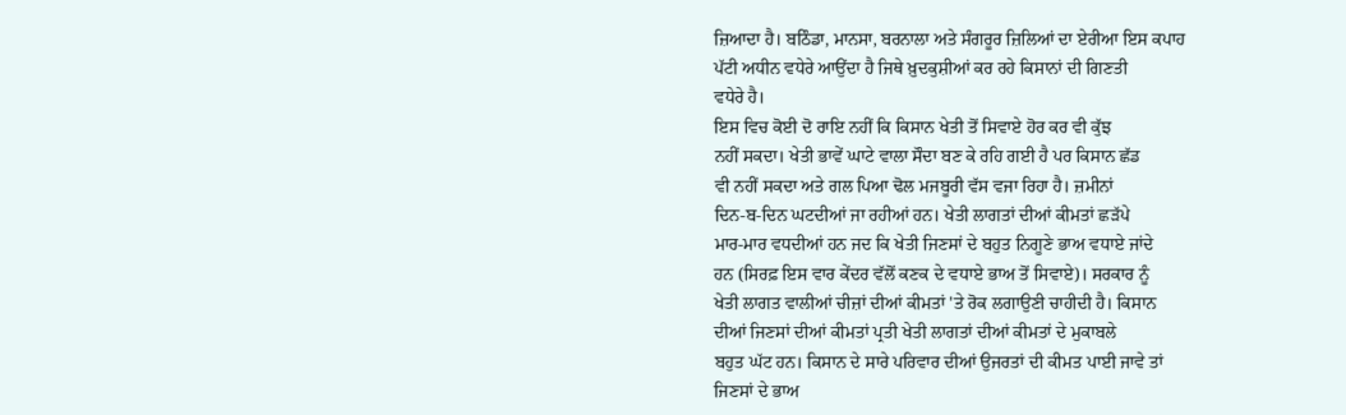ਜ਼ਿਆਦਾ ਹੈ। ਬਠਿੰਡਾ, ਮਾਨਸਾ, ਬਰਨਾਲਾ ਅਤੇ ਸੰਗਰੂਰ ਜ਼ਿਲਿਆਂ ਦਾ ਏਰੀਆ ਇਸ ਕਪਾਹ
ਪੱਟੀ ਅਧੀਨ ਵਧੇਰੇ ਆਉਂਦਾ ਹੈ ਜਿਥੇ ਖ਼ੁਦਕੁਸ਼ੀਆਂ ਕਰ ਰਹੇ ਕਿਸਾਨਾਂ ਦੀ ਗਿਣਤੀ
ਵਧੇਰੇ ਹੈ।
ਇਸ ਵਿਚ ਕੋਈ ਦੋ ਰਾਇ ਨਹੀਂ ਕਿ ਕਿਸਾਨ ਖੇਤੀ ਤੋਂ ਸਿਵਾਏ ਹੋਰ ਕਰ ਵੀ ਕੁੱਝ
ਨਹੀਂ ਸਕਦਾ। ਖੇਤੀ ਭਾਵੇਂ ਘਾਟੇ ਵਾਲਾ ਸੌਦਾ ਬਣ ਕੇ ਰਹਿ ਗਈ ਹੈ ਪਰ ਕਿਸਾਨ ਛੱਡ
ਵੀ ਨਹੀਂ ਸਕਦਾ ਅਤੇ ਗਲ ਪਿਆ ਢੋਲ ਮਜਬੂਰੀ ਵੱਸ ਵਜਾ ਰਿਹਾ ਹੈ। ਜ਼ਮੀਨਾਂ
ਦਿਨ-ਬ-ਦਿਨ ਘਟਦੀਆਂ ਜਾ ਰਹੀਆਂ ਹਨ। ਖੇਤੀ ਲਾਗਤਾਂ ਦੀਆਂ ਕੀਮਤਾਂ ਛੜੱਪੇ
ਮਾਰ-ਮਾਰ ਵਧਦੀਆਂ ਹਨ ਜਦ ਕਿ ਖੇਤੀ ਜਿਣਸਾਂ ਦੇ ਬਹੁਤ ਨਿਗੂਣੇ ਭਾਅ ਵਧਾਏ ਜਾਂਦੇ
ਹਨ (ਸਿਰਫ਼ ਇਸ ਵਾਰ ਕੇਂਦਰ ਵੱਲੋਂ ਕਣਕ ਦੇ ਵਧਾਏ ਭਾਅ ਤੋਂ ਸਿਵਾਏ)। ਸਰਕਾਰ ਨੂੰ
ਖੇਤੀ ਲਾਗਤ ਵਾਲੀਆਂ ਚੀਜ਼ਾਂ ਦੀਆਂ ਕੀਮਤਾਂ 'ਤੇ ਰੋਕ ਲਗਾਉਣੀ ਚਾਹੀਦੀ ਹੈ। ਕਿਸਾਨ
ਦੀਆਂ ਜਿਣਸਾਂ ਦੀਆਂ ਕੀਮਤਾਂ ਪ੍ਰਤੀ ਖੇਤੀ ਲਾਗਤਾਂ ਦੀਆਂ ਕੀਮਤਾਂ ਦੇ ਮੁਕਾਬਲੇ
ਬਹੁਤ ਘੱਟ ਹਨ। ਕਿਸਾਨ ਦੇ ਸਾਰੇ ਪਰਿਵਾਰ ਦੀਆਂ ਉਜਰਤਾਂ ਦੀ ਕੀਮਤ ਪਾਈ ਜਾਵੇ ਤਾਂ
ਜਿਣਸਾਂ ਦੇ ਭਾਅ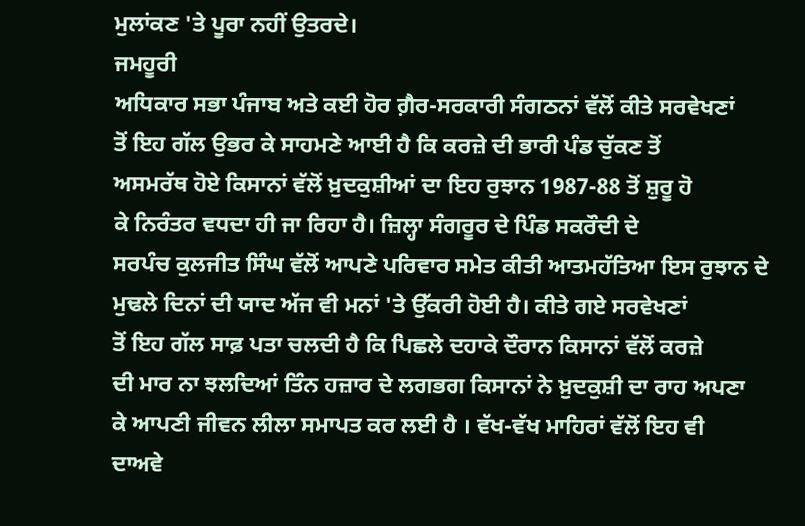ਮੁਲਾਂਕਣ 'ਤੇ ਪੂਰਾ ਨਹੀਂ ਉਤਰਦੇ।
ਜਮਹੂਰੀ
ਅਧਿਕਾਰ ਸਭਾ ਪੰਜਾਬ ਅਤੇ ਕਈ ਹੋਰ ਗ਼ੈਰ-ਸਰਕਾਰੀ ਸੰਗਠਨਾਂ ਵੱਲੋਂ ਕੀਤੇ ਸਰਵੇਖਣਾਂ
ਤੋਂ ਇਹ ਗੱਲ ਉਭਰ ਕੇ ਸਾਹਮਣੇ ਆਈ ਹੈ ਕਿ ਕਰਜ਼ੇ ਦੀ ਭਾਰੀ ਪੰਡ ਚੁੱਕਣ ਤੋਂ
ਅਸਮਰੱਥ ਹੋਏ ਕਿਸਾਨਾਂ ਵੱਲੋਂ ਖ਼ੁਦਕੁਸ਼ੀਆਂ ਦਾ ਇਹ ਰੁਝਾਨ 1987-88 ਤੋਂ ਸ਼ੁਰੂ ਹੋ
ਕੇ ਨਿਰੰਤਰ ਵਧਦਾ ਹੀ ਜਾ ਰਿਹਾ ਹੈ। ਜ਼ਿਲ੍ਹਾ ਸੰਗਰੂਰ ਦੇ ਪਿੰਡ ਸਕਰੌਦੀ ਦੇ
ਸਰਪੰਚ ਕੁਲਜੀਤ ਸਿੰਘ ਵੱਲੋਂ ਆਪਣੇ ਪਰਿਵਾਰ ਸਮੇਤ ਕੀਤੀ ਆਤਮਹੱਤਿਆ ਇਸ ਰੁਝਾਨ ਦੇ
ਮੁਢਲੇ ਦਿਨਾਂ ਦੀ ਯਾਦ ਅੱਜ ਵੀ ਮਨਾਂ 'ਤੇ ਉੱਕਰੀ ਹੋਈ ਹੈ। ਕੀਤੇ ਗਏ ਸਰਵੇਖਣਾਂ
ਤੋਂ ਇਹ ਗੱਲ ਸਾਫ਼ ਪਤਾ ਚਲਦੀ ਹੈ ਕਿ ਪਿਛਲੇ ਦਹਾਕੇ ਦੌਰਾਨ ਕਿਸਾਨਾਂ ਵੱਲੋਂ ਕਰਜ਼ੇ
ਦੀ ਮਾਰ ਨਾ ਝਲਦਿਆਂ ਤਿੰਨ ਹਜ਼ਾਰ ਦੇ ਲਗਭਗ ਕਿਸਾਨਾਂ ਨੇ ਖ਼ੁਦਕੁਸ਼ੀ ਦਾ ਰਾਹ ਅਪਣਾ
ਕੇ ਆਪਣੀ ਜੀਵਨ ਲੀਲਾ ਸਮਾਪਤ ਕਰ ਲਈ ਹੈ । ਵੱਖ-ਵੱਖ ਮਾਹਿਰਾਂ ਵੱਲੋਂ ਇਹ ਵੀ
ਦਾਅਵੇ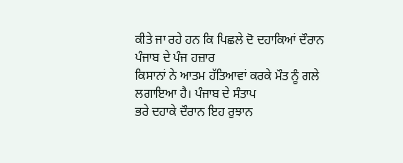ਕੀਤੇ ਜਾ ਰਹੇ ਹਨ ਕਿ ਪਿਛਲੇ ਦੋ ਦਹਾਕਿਆਂ ਦੌਰਾਨ ਪੰਜਾਬ ਦੇ ਪੰਜ ਹਜ਼ਾਰ
ਕਿਸਾਨਾਂ ਨੇ ਆਤਮ ਹੱਤਿਆਵਾਂ ਕਰਕੇ ਮੌਤ ਨੂੰ ਗਲੇ ਲਗਾਇਆ ਹੈ। ਪੰਜਾਬ ਦੇ ਸੰਤਾਪ
ਭਰੇ ਦਹਾਕੇ ਦੌਰਾਨ ਇਹ ਰੁਝਾਨ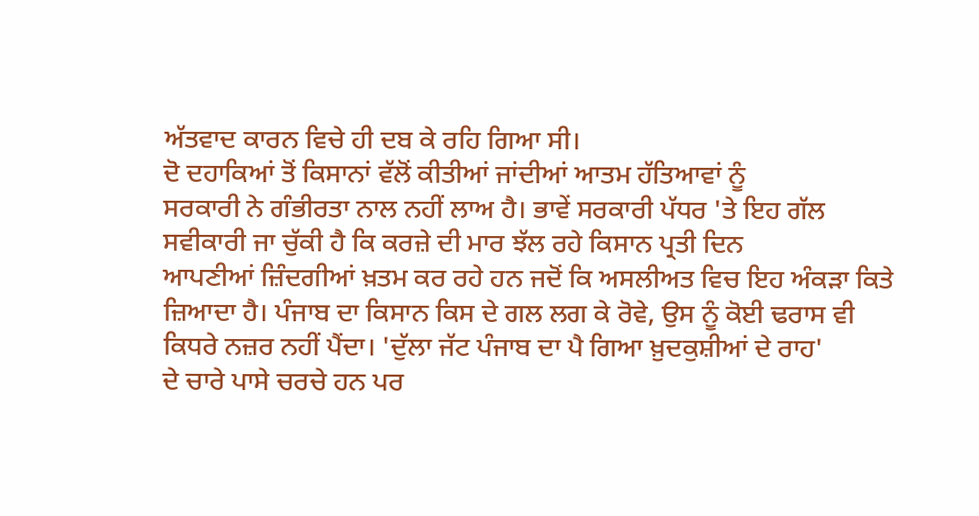ਅੱਤਵਾਦ ਕਾਰਨ ਵਿਚੇ ਹੀ ਦਬ ਕੇ ਰਹਿ ਗਿਆ ਸੀ।
ਦੋ ਦਹਾਕਿਆਂ ਤੋਂ ਕਿਸਾਨਾਂ ਵੱਲੋਂ ਕੀਤੀਆਂ ਜਾਂਦੀਆਂ ਆਤਮ ਹੱਤਿਆਵਾਂ ਨੂੰ
ਸਰਕਾਰੀ ਨੇ ਗੰਭੀਰਤਾ ਨਾਲ ਨਹੀਂ ਲਾਅ ਹੈ। ਭਾਵੇਂ ਸਰਕਾਰੀ ਪੱਧਰ 'ਤੇ ਇਹ ਗੱਲ
ਸਵੀਕਾਰੀ ਜਾ ਚੁੱਕੀ ਹੈ ਕਿ ਕਰਜ਼ੇ ਦੀ ਮਾਰ ਝੱਲ ਰਹੇ ਕਿਸਾਨ ਪ੍ਰਤੀ ਦਿਨ
ਆਪਣੀਆਂ ਜ਼ਿੰਦਗੀਆਂ ਖ਼ਤਮ ਕਰ ਰਹੇ ਹਨ ਜਦੋਂ ਕਿ ਅਸਲੀਅਤ ਵਿਚ ਇਹ ਅੰਕੜਾ ਕਿਤੇ
ਜ਼ਿਆਦਾ ਹੈ। ਪੰਜਾਬ ਦਾ ਕਿਸਾਨ ਕਿਸ ਦੇ ਗਲ ਲਗ ਕੇ ਰੋਵੇ, ਉਸ ਨੂੰ ਕੋਈ ਢਰਾਸ ਵੀ
ਕਿਧਰੇ ਨਜ਼ਰ ਨਹੀਂ ਪੈਂਦਾ। 'ਦੁੱਲਾ ਜੱਟ ਪੰਜਾਬ ਦਾ ਪੈ ਗਿਆ ਖ਼ੁਦਕੁਸ਼ੀਆਂ ਦੇ ਰਾਹ'
ਦੇ ਚਾਰੇ ਪਾਸੇ ਚਰਚੇ ਹਨ ਪਰ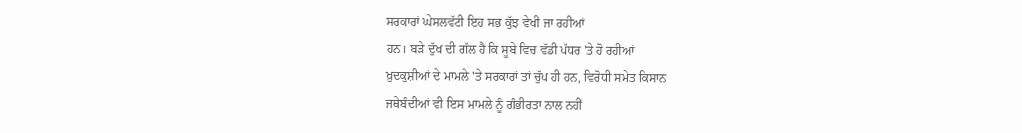ਸਰਕਾਰਾਂ ਘੇਸਲਵੱਟੀ ਇਹ ਸਭ ਕੁੱਝ ਵੇਖੀ ਜਾ ਰਹੀਆਂ
ਹਨ। ਬੜੇ ਦੁੱਖ ਦੀ ਗੱਲ ਹੈ ਕਿ ਸੂਬੇ ਵਿਚ ਵੱਡੀ ਪੱਧਰ 'ਤੇ ਹੋ ਰਹੀਆਂ
ਖ਼ੁਦਕੁਸ਼ੀਆਂ ਦੇ ਮਾਮਲੇ 'ਤੇ ਸਰਕਾਰਾਂ ਤਾਂ ਚੁੱਪ ਹੀ ਹਨ, ਵਿਰੋਧੀ ਸਮੇਤ ਕਿਸਾਨ
ਜਥੇਬੰਦੀਆਂ ਵੀ ਇਸ ਮਾਮਲੇ ਨੂੰ ਗੰਭੀਰਤਾ ਨਾਲ ਨਹੀਂ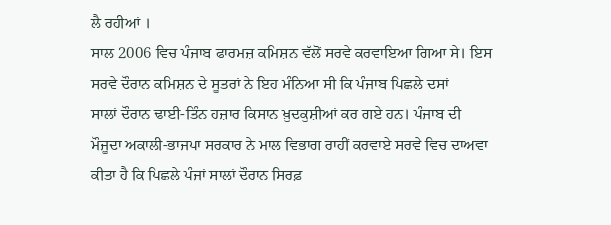ਲੈ ਰਹੀਆਂ ।
ਸਾਲ 2006 ਵਿਚ ਪੰਜਾਬ ਫਾਰਮਜ਼ ਕਮਿਸ਼ਨ ਵੱਲੋਂ ਸਰਵੇ ਕਰਵਾਇਆ ਗਿਆ ਸੇ। ਇਸ
ਸਰਵੇ ਦੌਰਾਨ ਕਮਿਸ਼ਨ ਦੇ ਸੂਤਰਾਂ ਨੇ ਇਹ ਮੰਨਿਆ ਸੀ ਕਿ ਪੰਜਾਬ ਪਿਛਲੇ ਦਸਾਂ
ਸਾਲਾਂ ਦੌਰਾਨ ਢਾਈ-ਤਿੰਨ ਹਜ਼ਾਰ ਕਿਸਾਨ ਖ਼ੁਦਕੁਸ਼ੀਆਂ ਕਰ ਗਏ ਹਨ। ਪੰਜਾਬ ਦੀ
ਮੌਜੂਦਾ ਅਕਾਲੀ-ਭਾਜਪਾ ਸਰਕਾਰ ਨੇ ਮਾਲ ਵਿਭਾਗ ਰਾਹੀਂ ਕਰਵਾਏ ਸਰਵੇ ਵਿਚ ਦਾਅਵਾ
ਕੀਤਾ ਹੈ ਕਿ ਪਿਛਲੇ ਪੰਜਾਂ ਸਾਲਾਂ ਦੌਰਾਨ ਸਿਰਫ਼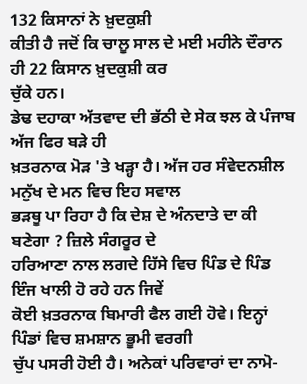132 ਕਿਸਾਨਾਂ ਨੇ ਖ਼ੁਦਕੁਸ਼ੀ
ਕੀਤੀ ਹੈ ਜਦੋਂ ਕਿ ਚਾਲੂ ਸਾਲ ਦੇ ਮਈ ਮਹੀਨੇ ਦੌਰਾਨ ਹੀ 22 ਕਿਸਾਨ ਖ਼ੁਦਕੁਸ਼ੀ ਕਰ
ਚੁੱਕੇ ਹਨ।
ਡੇਢ ਦਹਾਕਾ ਅੱਤਵਾਦ ਦੀ ਭੱਠੀ ਦੇ ਸੇਕ ਝਲ ਕੇ ਪੰਜਾਬ ਅੱਜ ਫਿਰ ਬੜੇ ਹੀ
ਖ਼ਤਰਨਾਕ ਮੋੜ 'ਤੇ ਖੜ੍ਹਾ ਹੈ। ਅੱਜ ਹਰ ਸੰਵੇਦਨਸ਼ੀਲ ਮਨੁੱਖ ਦੇ ਮਨ ਵਿਚ ਇਹ ਸਵਾਲ
ਭੜਥੂ ਪਾ ਰਿਹਾ ਹੈ ਕਿ ਦੇਸ਼ ਦੇ ਅੰਨਦਾਤੇ ਦਾ ਕੀ ਬਣੇਗਾ ? ਜ਼ਿਲੇ ਸੰਗਰੂਰ ਦੇ
ਹਰਿਆਣਾ ਨਾਲ ਲਗਦੇ ਹਿੱਸੇ ਵਿਚ ਪਿੰਡ ਦੇ ਪਿੰਡ ਇੰਜ ਖਾਲੀ ਹੋ ਰਹੇ ਹਨ ਜਿਵੇਂ
ਕੋਈ ਖ਼ਤਰਨਾਕ ਬਿਮਾਰੀ ਫੈਲ ਗਈ ਹੋਵੇ। ਇਨ੍ਹਾਂ ਪਿੰਡਾਂ ਵਿਚ ਸ਼ਮਸ਼ਾਨ ਭੂਮੀ ਵਰਗੀ
ਚੁੱਪ ਪਸਰੀ ਹੋਈ ਹੈ। ਅਨੇਕਾਂ ਪਰਿਵਾਰਾਂ ਦਾ ਨਾਮੋ-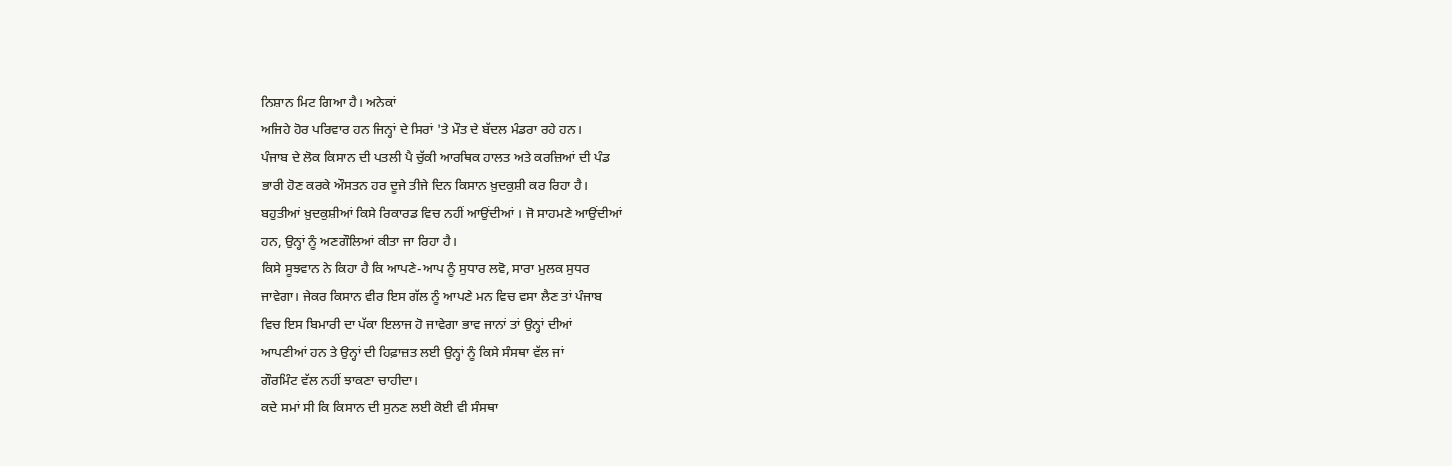ਨਿਸ਼ਾਨ ਮਿਟ ਗਿਆ ਹੈ। ਅਨੇਕਾਂ
ਅਜਿਹੇ ਹੋਰ ਪਰਿਵਾਰ ਹਨ ਜਿਨ੍ਹਾਂ ਦੇ ਸਿਰਾਂ 'ਤੇ ਮੌਤ ਦੇ ਬੱਦਲ ਮੰਡਰਾ ਰਹੇ ਹਨ।
ਪੰਜਾਬ ਦੇ ਲੋਕ ਕਿਸਾਨ ਦੀ ਪਤਲੀ ਪੈ ਚੁੱਕੀ ਆਰਥਿਕ ਹਾਲਤ ਅਤੇ ਕਰਜ਼ਿਆਂ ਦੀ ਪੰਡ
ਭਾਰੀ ਹੋਣ ਕਰਕੇ ਔਸਤਨ ਹਰ ਦੂਜੇ ਤੀਜੇ ਦਿਨ ਕਿਸਾਨ ਖ਼ੁਦਕੁਸ਼ੀ ਕਰ ਰਿਹਾ ਹੈ।
ਬਹੁਤੀਆਂ ਖ਼ੁਦਕੁਸ਼ੀਆਂ ਕਿਸੇ ਰਿਕਾਰਡ ਵਿਚ ਨਹੀਂ ਆਉਂਦੀਆਂ । ਜੋ ਸਾਹਮਣੇ ਆਉਂਦੀਆਂ
ਹਨ, ਉਨ੍ਹਾਂ ਨੂੰ ਅਣਗੌਲਿਆਂ ਕੀਤਾ ਜਾ ਰਿਹਾ ਹੈ।
ਕਿਸੇ ਸੂਝਵਾਨ ਨੇ ਕਿਹਾ ਹੈ ਕਿ ਆਪਣੇ-ਆਪ ਨੂੰ ਸੁਧਾਰ ਲਵੋ, ਸਾਰਾ ਮੁਲਕ ਸੁਧਰ
ਜਾਵੇਗਾ। ਜੇਕਰ ਕਿਸਾਨ ਵੀਰ ਇਸ ਗੱਲ ਨੂੰ ਆਪਣੇ ਮਨ ਵਿਚ ਵਸਾ ਲੈਣ ਤਾਂ ਪੰਜਾਬ
ਵਿਚ ਇਸ ਬਿਮਾਰੀ ਦਾ ਪੱਕਾ ਇਲਾਜ ਹੋ ਜਾਵੇਗਾ ਭਾਵ ਜਾਨਾਂ ਤਾਂ ਉਨ੍ਹਾਂ ਦੀਆਂ
ਆਪਣੀਆਂ ਹਨ ਤੇ ਉਨ੍ਹਾਂ ਦੀ ਹਿਫ਼ਾਜ਼ਤ ਲਈ ਉਨ੍ਹਾਂ ਨੂੰ ਕਿਸੇ ਸੰਸਥਾ ਵੱਲ ਜਾਂ
ਗੌਰਮਿੰਟ ਵੱਲ ਨਹੀਂ ਝਾਕਣਾ ਚਾਹੀਦਾ।
ਕਦੇ ਸਮਾਂ ਸੀ ਕਿ ਕਿਸਾਨ ਦੀ ਸੁਨਣ ਲਈ ਕੋਈ ਵੀ ਸੰਸਥਾ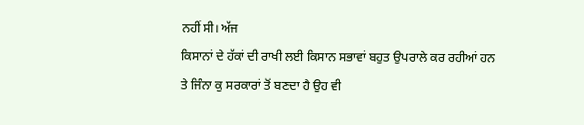ਨਹੀਂ ਸੀ। ਅੱਜ
ਕਿਸਾਨਾਂ ਦੇ ਹੱਕਾਂ ਦੀ ਰਾਖੀ ਲਈ ਕਿਸਾਨ ਸਭਾਵਾਂ ਬਹੁਤ ਉਪਰਾਲੇ ਕਰ ਰਹੀਆਂ ਹਨ
ਤੇ ਜਿੰਨਾ ਕੁ ਸਰਕਾਰਾਂ ਤੋਂ ਬਣਦਾ ਹੈ ਉਹ ਵੀ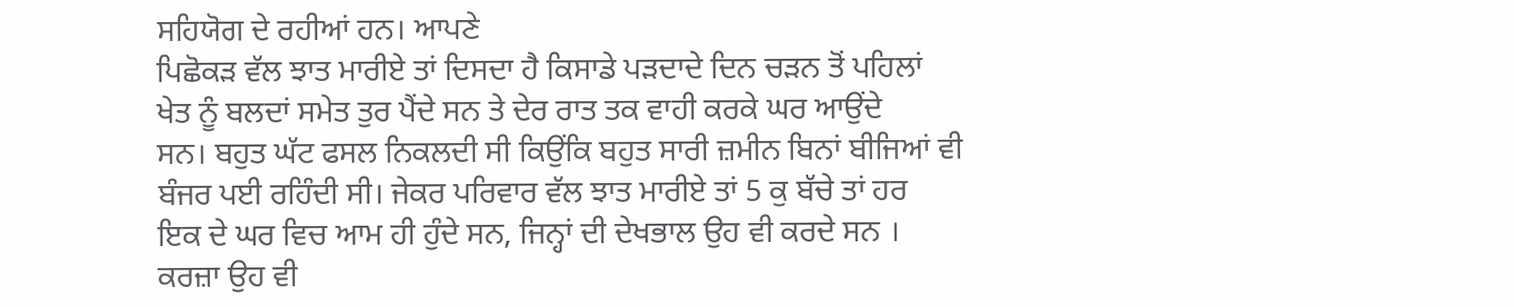ਸਹਿਯੋਗ ਦੇ ਰਹੀਆਂ ਹਨ। ਆਪਣੇ
ਪਿਛੋਕੜ ਵੱਲ ਝਾਤ ਮਾਰੀਏ ਤਾਂ ਦਿਸਦਾ ਹੈ ਕਿਸਾਡੇ ਪੜਦਾਦੇ ਦਿਨ ਚੜਨ ਤੋਂ ਪਹਿਲਾਂ
ਖੇਤ ਨੂੰ ਬਲਦਾਂ ਸਮੇਤ ਤੁਰ ਪੈਂਦੇ ਸਨ ਤੇ ਦੇਰ ਰਾਤ ਤਕ ਵਾਹੀ ਕਰਕੇ ਘਰ ਆਉਂਦੇ
ਸਨ। ਬਹੁਤ ਘੱਟ ਫਸਲ ਨਿਕਲਦੀ ਸੀ ਕਿਉਂਕਿ ਬਹੁਤ ਸਾਰੀ ਜ਼ਮੀਨ ਬਿਨਾਂ ਬੀਜਿਆਂ ਵੀ
ਬੰਜਰ ਪਈ ਰਹਿੰਦੀ ਸੀ। ਜੇਕਰ ਪਰਿਵਾਰ ਵੱਲ ਝਾਤ ਮਾਰੀਏ ਤਾਂ 5 ਕੁ ਬੱਚੇ ਤਾਂ ਹਰ
ਇਕ ਦੇ ਘਰ ਵਿਚ ਆਮ ਹੀ ਹੁੰਦੇ ਸਨ, ਜਿਨ੍ਹਾਂ ਦੀ ਦੇਖਭਾਲ ਉਹ ਵੀ ਕਰਦੇ ਸਨ ।
ਕਰਜ਼ਾ ਉਹ ਵੀ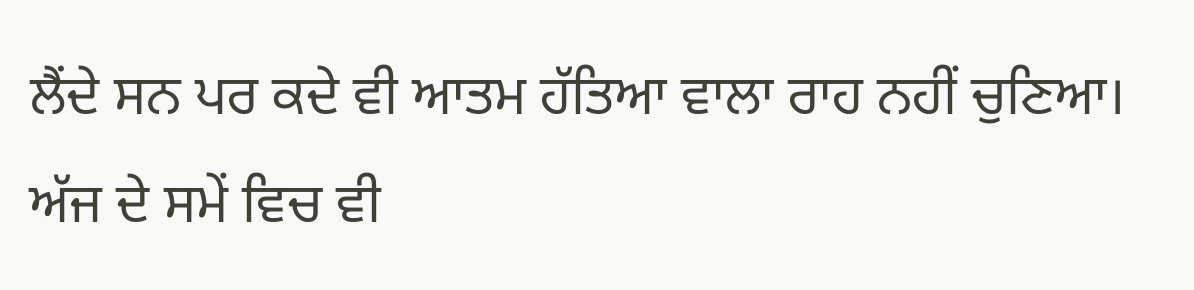ਲੈਂਦੇ ਸਨ ਪਰ ਕਦੇ ਵੀ ਆਤਮ ਹੱਤਿਆ ਵਾਲਾ ਰਾਹ ਨਹੀਂ ਚੁਣਿਆ।
ਅੱਜ ਦੇ ਸਮੇਂ ਵਿਚ ਵੀ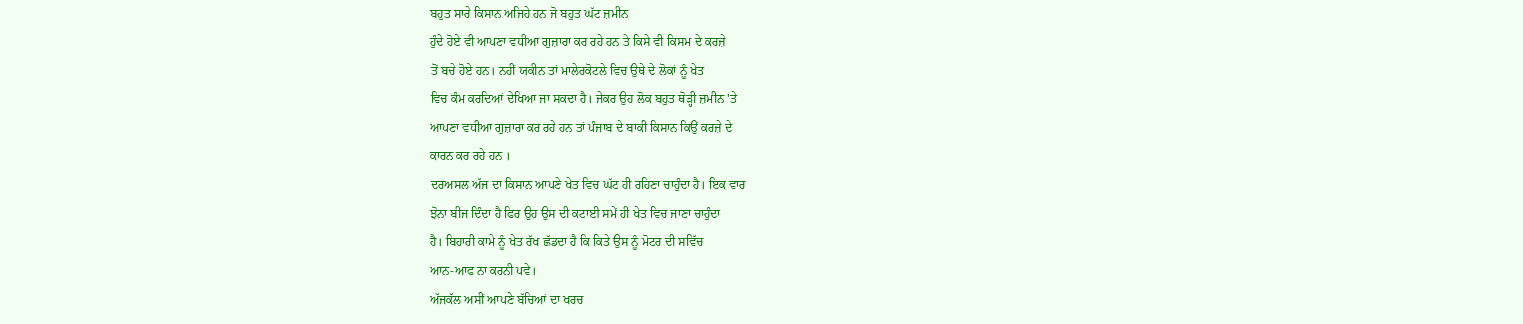ਬਹੁਤ ਸਾਰੇ ਕਿਸਾਨ ਅਜਿਹੇ ਹਨ ਜੋ ਬਹੁਤ ਘੱਟ ਜ਼ਮੀਨ
ਹੁੰਦੇ ਹੋਏ ਵੀ ਆਪਣਾ ਵਧੀਆ ਗੁਜ਼ਾਰਾ ਕਰ ਰਹੇ ਹਨ ਤੇ ਕਿਸੇ ਵੀ ਕਿਸਮ ਦੇ ਕਰਜ਼ੇ
ਤੋਂ ਬਚੇ ਹੋਏ ਹਨ। ਨਹੀਂ ਯਕੀਨ ਤਾਂ ਮਾਲੇਰਕੋਟਲੇ ਵਿਚ ਉਥੇ ਦੇ ਲੋਕਾਂ ਨੂੰ ਖੇਤ
ਵਿਚ ਕੰਮ ਕਰਦਿਆਂ ਦੇਖਿਆ ਜਾ ਸਕਦਾ ਹੈ। ਜੇਕਰ ਉਹ ਲੋਕ ਬਹੁਤ ਥੋੜ੍ਹੀ ਜ਼ਮੀਨ 'ਤੇ
ਆਪਣਾ ਵਧੀਆ ਗੁਜ਼ਾਰਾ ਕਰ ਰਹੇ ਹਨ ਤਾਂ ਪੰਜਾਬ ਦੇ ਬਾਕੀ ਕਿਸਾਨ ਕਿਉਂ ਕਰਜ਼ੇ ਦੇ
ਕਾਰਨ ਕਰ ਰਹੇ ਹਨ ।
ਦਰਅਸਲ ਅੱਜ ਦਾ ਕਿਸਾਨ ਆਪਣੇ ਖੇਤ ਵਿਚ ਘੱਟ ਹੀ ਰਹਿਣਾ ਚਾਹੁੰਦਾ ਹੈ। ਇਕ ਵਾਰ
ਝੋਨਾ ਬੀਜ ਦਿੰਦਾ ਹੈ ਫਿਰ ਉਹ ਉਸ ਦੀ ਕਟਾਈ ਸਮੇਂ ਹੀ ਖੇਤ ਵਿਚ ਜਾਣਾ ਚਾਹੁੰਦਾ
ਹੈ। ਬਿਹਾਰੀ ਕਾਮੇ ਨੂੰ ਖੇਤ ਰੱਖ ਛੱਡਦਾ ਹੈ ਕਿ ਕਿਤੇ ਉਸ ਨੂੰ ਮੋਟਰ ਦੀ ਸਵਿੱਚ
ਆਨ-ਆਫ ਨਾ ਕਰਨੀ ਪਵੇ।
ਅੱਜਕੱਲ ਅਸੀਂ ਆਪਣੇ ਬੱਚਿਆਂ ਦਾ ਖਰਚ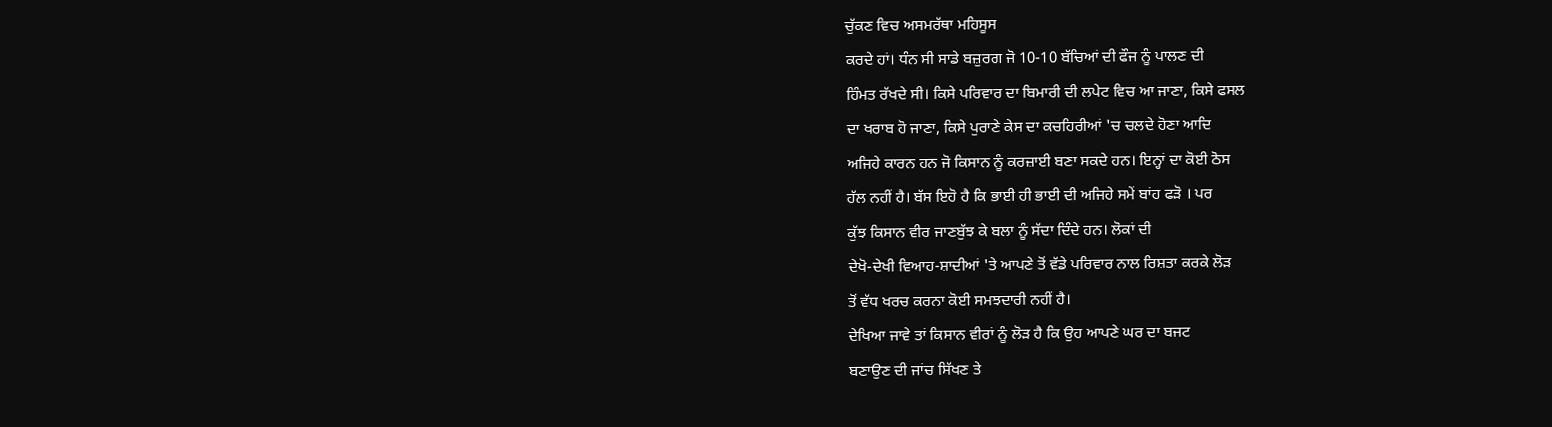ਚੁੱਕਣ ਵਿਚ ਅਸਮਰੱਥਾ ਮਹਿਸੂਸ
ਕਰਦੇ ਹਾਂ। ਧੰਨ ਸੀ ਸਾਡੇ ਬਜ਼ੁਰਗ ਜੋ 10-10 ਬੱਚਿਆਂ ਦੀ ਫੌਜ ਨੂੰ ਪਾਲਣ ਦੀ
ਹਿੰਮਤ ਰੱਖਦੇ ਸੀ। ਕਿਸੇ ਪਰਿਵਾਰ ਦਾ ਬਿਮਾਰੀ ਦੀ ਲਪੇਟ ਵਿਚ ਆ ਜਾਣਾ, ਕਿਸੇ ਫਸਲ
ਦਾ ਖਰਾਬ ਹੋ ਜਾਣਾ, ਕਿਸੇ ਪੁਰਾਣੇ ਕੇਸ ਦਾ ਕਚਹਿਰੀਆਂ 'ਚ ਚਲਦੇ ਹੋਣਾ ਆਦਿ
ਅਜਿਹੇ ਕਾਰਨ ਹਨ ਜੋ ਕਿਸਾਨ ਨੂੰ ਕਰਜ਼ਾਈ ਬਣਾ ਸਕਦੇ ਹਨ। ਇਨ੍ਹਾਂ ਦਾ ਕੋਈ ਠੋਸ
ਹੱਲ ਨਹੀਂ ਹੈ। ਬੱਸ ਇਹੋ ਹੈ ਕਿ ਭਾਈ ਹੀ ਭਾਈ ਦੀ ਅਜਿਹੇ ਸਮੇਂ ਬਾਂਹ ਫੜੋ । ਪਰ
ਕੁੱਝ ਕਿਸਾਨ ਵੀਰ ਜਾਣਬੁੱਝ ਕੇ ਬਲਾ ਨੂੰ ਸੱਦਾ ਦਿੰਦੇ ਹਨ। ਲੋਕਾਂ ਦੀ
ਦੇਖੋ-ਦੇਖੀ ਵਿਆਹ-ਸ਼ਾਦੀਆਂ 'ਤੇ ਆਪਣੇ ਤੋਂ ਵੱਡੇ ਪਰਿਵਾਰ ਨਾਲ ਰਿਸ਼ਤਾ ਕਰਕੇ ਲੋੜ
ਤੋਂ ਵੱਧ ਖਰਚ ਕਰਨਾ ਕੋਈ ਸਮਝਦਾਰੀ ਨਹੀਂ ਹੈ।
ਦੇਖਿਆ ਜਾਵੇ ਤਾਂ ਕਿਸਾਨ ਵੀਰਾਂ ਨੂੰ ਲੋੜ ਹੈ ਕਿ ਉਹ ਆਪਣੇ ਘਰ ਦਾ ਬਜਟ
ਬਣਾਉਣ ਦੀ ਜਾਂਚ ਸਿੱਖਣ ਤੇ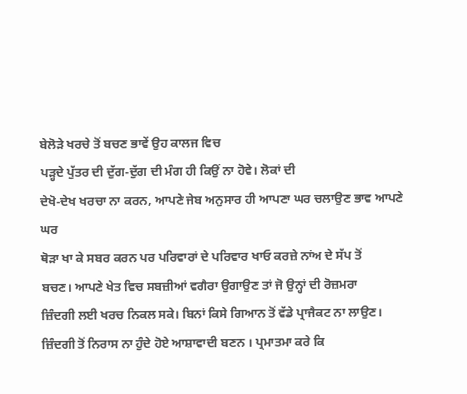ਬੇਲੋੜੇ ਖਰਚੇ ਤੋਂ ਬਚਣ ਭਾਵੇਂ ਉਹ ਕਾਲਜ ਵਿਚ
ਪੜ੍ਹਦੇ ਪੁੱਤਰ ਦੀ ਦੁੱਗ-ਦੁੱਗ ਦੀ ਮੰਗ ਹੀ ਕਿਉਂ ਨਾ ਹੋਵੇ। ਲੋਕਾਂ ਦੀ
ਦੇਖੋ-ਦੇਖ ਖਰਚਾ ਨਾ ਕਰਨ, ਆਪਣੇ ਜੇਬ ਅਨੁਸਾਰ ਹੀ ਆਪਣਾ ਘਰ ਚਲਾਉਣ ਭਾਵ ਆਪਣੇ ਘਰ
ਥੋੜਾ ਖਾ ਕੇ ਸਬਰ ਕਰਨ ਪਰ ਪਰਿਵਾਰਾਂ ਦੇ ਪਰਿਵਾਰ ਖਾਓ ਕਰਜ਼ੇ ਨਾਂਅ ਦੇ ਸੱਪ ਤੋਂ
ਬਚਣ। ਆਪਣੇ ਖੇਤ ਵਿਚ ਸਬਜ਼ੀਆਂ ਵਗੈਰਾ ਉਗਾਉਣ ਤਾਂ ਜੋ ਉਨ੍ਹਾਂ ਦੀ ਰੋਜ਼ਮਰਾ
ਜ਼ਿੰਦਗੀ ਲਈ ਖਰਚ ਨਿਕਲ ਸਕੇ। ਬਿਨਾਂ ਕਿਸੇ ਗਿਆਨ ਤੋਂ ਵੱਡੇ ਪ੍ਰਾਜੈਕਟ ਨਾ ਲਾਉਣ।
ਜ਼ਿੰਦਗੀ ਤੋਂ ਨਿਰਾਸ ਨਾ ਹੁੰਦੇ ਹੋਏ ਆਸ਼ਾਵਾਦੀ ਬਣਨ । ਪ੍ਰਮਾਤਮਾ ਕਰੇ ਕਿ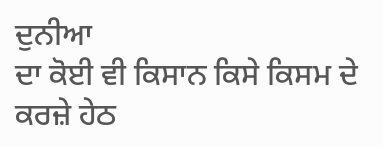ਦੁਨੀਆ
ਦਾ ਕੋਈ ਵੀ ਕਿਸਾਨ ਕਿਸੇ ਕਿਸਮ ਦੇ ਕਰਜ਼ੇ ਹੇਠ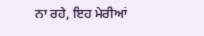ਨਾ ਰਹੇ, ਇਹ ਮੇਰੀਆਂ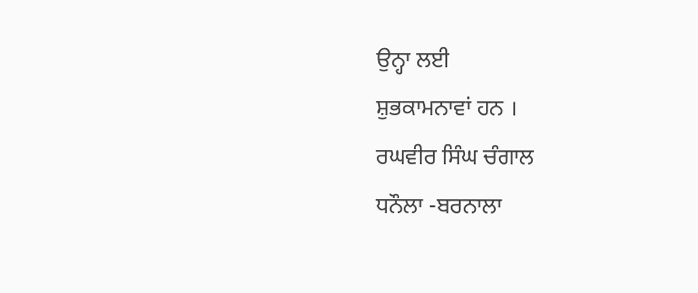ਉਨ੍ਹਾ ਲਈ
ਸ਼ੁਭਕਾਮਨਾਵਾਂ ਹਨ ।
ਰਘਵੀਰ ਸਿੰਘ ਚੰਗਾਲ
ਧਨੌਲਾ -ਬਰਨਾਲਾ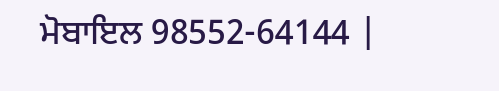ਮੋਬਾਇਲ 98552-64144 |